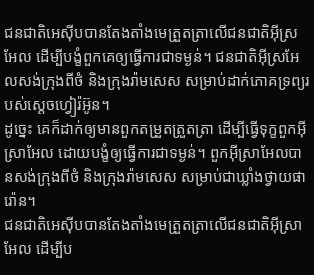ជនជាតិអេស៊ីបបានតែងតាំងមេត្រួតត្រាលើជនជាតិអ៊ីស្រអែល ដើម្បីបង្ខំពួកគេឲ្យធ្វើការជាទម្ងន់។ ជនជាតិអ៊ីស្រអែលសង់ក្រុងពីថំ និងក្រុងរ៉ាមសេស សម្រាប់ដាក់ភោគទ្រព្យរបស់ស្តេចហ្វៀរ៉អ៊ូន។
ដូច្នេះ គេក៏ដាក់ឲ្យមានពួកតម្រួតត្រួតត្រា ដើម្បីធ្វើទុក្ខពួកអ៊ីស្រាអែល ដោយបង្ខំឲ្យធ្វើការជាទម្ងន់។ ពួកអ៊ីស្រាអែលបានសង់ក្រុងពីថំ និងក្រុងរ៉ាមសេស សម្រាប់ជាឃ្លាំងថ្វាយផារ៉ោន។
ជនជាតិអេស៊ីបបានតែងតាំងមេត្រួតត្រាលើជនជាតិអ៊ីស្រាអែល ដើម្បីប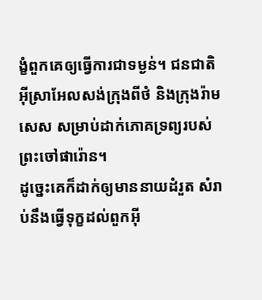ង្ខំពួកគេឲ្យធ្វើការជាទម្ងន់។ ជនជាតិអ៊ីស្រាអែលសង់ក្រុងពីថំ និងក្រុងរ៉ាមសេស សម្រាប់ដាក់ភោគទ្រព្យរបស់ព្រះចៅផារ៉ោន។
ដូច្នេះគេក៏ដាក់ឲ្យមាននាយដំរួត សំរាប់នឹងធ្វើទុក្ខដល់ពួកអ៊ី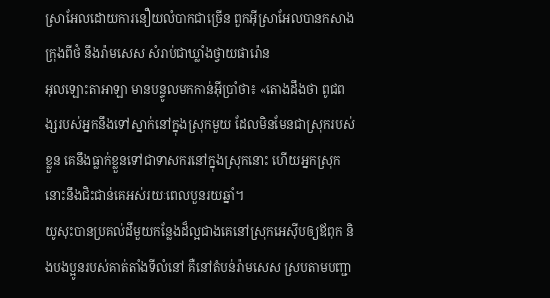ស្រាអែលដោយការនឿយលំបាកជាច្រើន ពួកអ៊ីស្រាអែលបានកសាងក្រុងពីថំ នឹងរ៉ាមសេស សំរាប់ជាឃ្លាំងថ្វាយផារ៉ោន
អុលឡោះតាអាឡា មានបន្ទូលមកកាន់អ៊ីប្រាំថា៖ «តោងដឹងថា ពូជពង្សរបស់អ្នកនឹងទៅស្នាក់នៅក្នុងស្រុកមួយ ដែលមិនមែនជាស្រុករបស់ខ្លួន គេនឹងធ្លាក់ខ្លួនទៅជាទាសករនៅក្នុងស្រុកនោះ ហើយអ្នកស្រុកនោះនឹងជិះជាន់គេអស់រយៈពេលបួនរយឆ្នាំ។
យូសុះបានប្រគល់ដីមួយកន្លែងដ៏ល្អជាងគេនៅស្រុកអេស៊ីបឲ្យឪពុក និងបងប្អូនរបស់គាត់តាំងទីលំនៅ គឺនៅតំបន់រ៉ាមសេស ស្របតាមបញ្ជា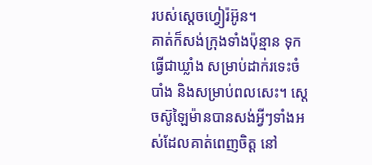របស់ស្តេចហ្វៀរ៉អ៊ូន។
គាត់ក៏សង់ក្រុងទាំងប៉ុន្មាន ទុកធ្វើជាឃ្លាំង សម្រាប់ដាក់រទេះចំបាំង និងសម្រាប់ពលសេះ។ ស្តេចស៊ូឡៃម៉ានបានសង់អ្វីៗទាំងអស់ដែលគាត់ពេញចិត្ត នៅ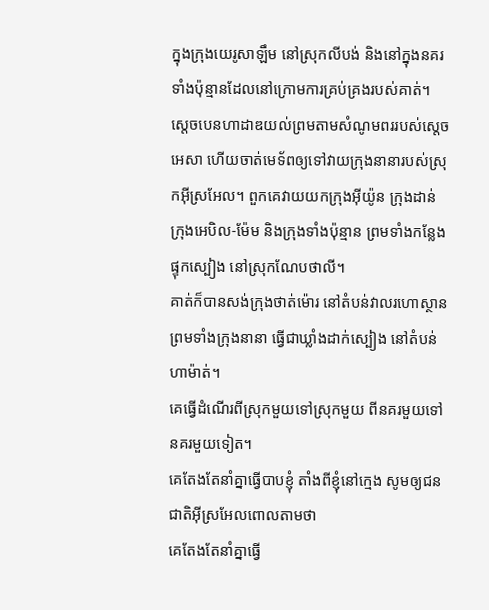ក្នុងក្រុងយេរូសាឡឹម នៅស្រុកលីបង់ និងនៅក្នុងនគរទាំងប៉ុន្មានដែលនៅក្រោមការគ្រប់គ្រងរបស់គាត់។
ស្តេចបេនហាដាឌយល់ព្រមតាមសំណូមពររបស់ស្តេចអេសា ហើយចាត់មេទ័ពឲ្យទៅវាយក្រុងនានារបស់ស្រុកអ៊ីស្រអែល។ ពួកគេវាយយកក្រុងអ៊ីយ៉ូន ក្រុងដាន់ ក្រុងអេបិល-ម៉ែម និងក្រុងទាំងប៉ុន្មាន ព្រមទាំងកន្លែងផ្ទុកស្បៀង នៅស្រុកណែបថាលី។
គាត់ក៏បានសង់ក្រុងថាត់ម៉ោរ នៅតំបន់វាលរហោស្ថាន ព្រមទាំងក្រុងនានា ធ្វើជាឃ្លាំងដាក់ស្បៀង នៅតំបន់ហាម៉ាត់។
គេធ្វើដំណើរពីស្រុកមួយទៅស្រុកមួយ ពីនគរមួយទៅនគរមួយទៀត។
គេតែងតែនាំគ្នាធ្វើបាបខ្ញុំ តាំងពីខ្ញុំនៅក្មេង សូមឲ្យជនជាតិអ៊ីស្រអែលពោលតាមថា
គេតែងតែនាំគ្នាធ្វើ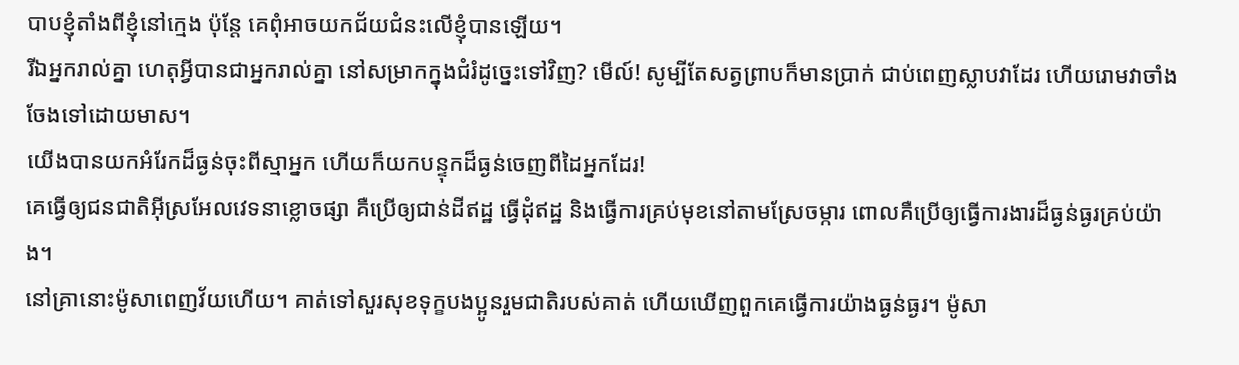បាបខ្ញុំតាំងពីខ្ញុំនៅក្មេង ប៉ុន្តែ គេពុំអាចយកជ័យជំនះលើខ្ញុំបានឡើយ។
រីឯអ្នករាល់គ្នា ហេតុអ្វីបានជាអ្នករាល់គ្នា នៅសម្រាកក្នុងជំរំដូច្នេះទៅវិញ? មើល៍! សូម្បីតែសត្វព្រាបក៏មានប្រាក់ ជាប់ពេញស្លាបវាដែរ ហើយរោមវាចាំងចែងទៅដោយមាស។
យើងបានយកអំរែកដ៏ធ្ងន់ចុះពីស្មាអ្នក ហើយក៏យកបន្ទុកដ៏ធ្ងន់ចេញពីដៃអ្នកដែរ!
គេធ្វើឲ្យជនជាតិអ៊ីស្រអែលវេទនាខ្លោចផ្សា គឺប្រើឲ្យជាន់ដីឥដ្ឋ ធ្វើដុំឥដ្ឋ និងធ្វើការគ្រប់មុខនៅតាមស្រែចម្ការ ពោលគឺប្រើឲ្យធ្វើការងារដ៏ធ្ងន់ធ្ងរគ្រប់យ៉ាង។
នៅគ្រានោះម៉ូសាពេញវ័យហើយ។ គាត់ទៅសួរសុខទុក្ខបងប្អូនរួមជាតិរបស់គាត់ ហើយឃើញពួកគេធ្វើការយ៉ាងធ្ងន់ធ្ងរ។ ម៉ូសា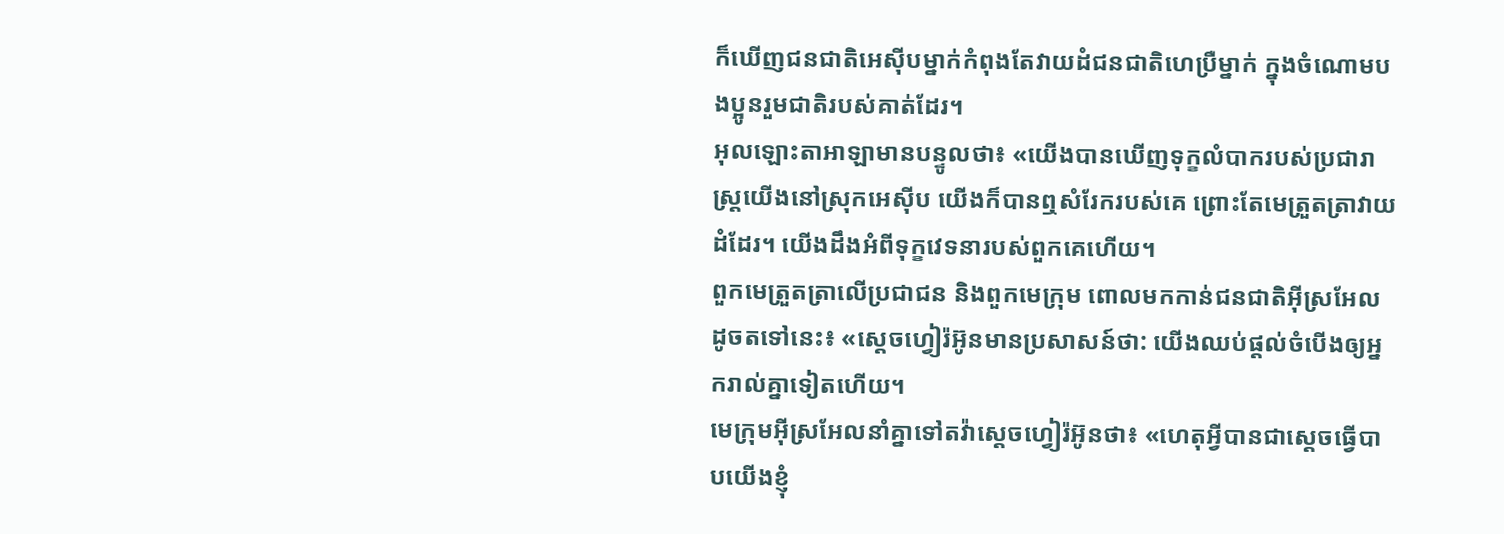ក៏ឃើញជនជាតិអេស៊ីបម្នាក់កំពុងតែវាយដំជនជាតិហេប្រឺម្នាក់ ក្នុងចំណោមបងប្អូនរួមជាតិរបស់គាត់ដែរ។
អុលឡោះតាអាឡាមានបន្ទូលថា៖ «យើងបានឃើញទុក្ខលំបាករបស់ប្រជារាស្ត្រយើងនៅស្រុកអេស៊ីប យើងក៏បានឮសំរែករបស់គេ ព្រោះតែមេត្រួតត្រាវាយដំដែរ។ យើងដឹងអំពីទុក្ខវេទនារបស់ពួកគេហើយ។
ពួកមេត្រួតត្រាលើប្រជាជន និងពួកមេក្រុម ពោលមកកាន់ជនជាតិអ៊ីស្រអែល ដូចតទៅនេះ៖ «ស្តេចហ្វៀរ៉អ៊ូនមានប្រសាសន៍ថា: យើងឈប់ផ្តល់ចំបើងឲ្យអ្នករាល់គ្នាទៀតហើយ។
មេក្រុមអ៊ីស្រអែលនាំគ្នាទៅតវ៉ាស្តេចហ្វៀរ៉អ៊ូនថា៖ «ហេតុអ្វីបានជាស្តេចធ្វើបាបយើងខ្ញុំ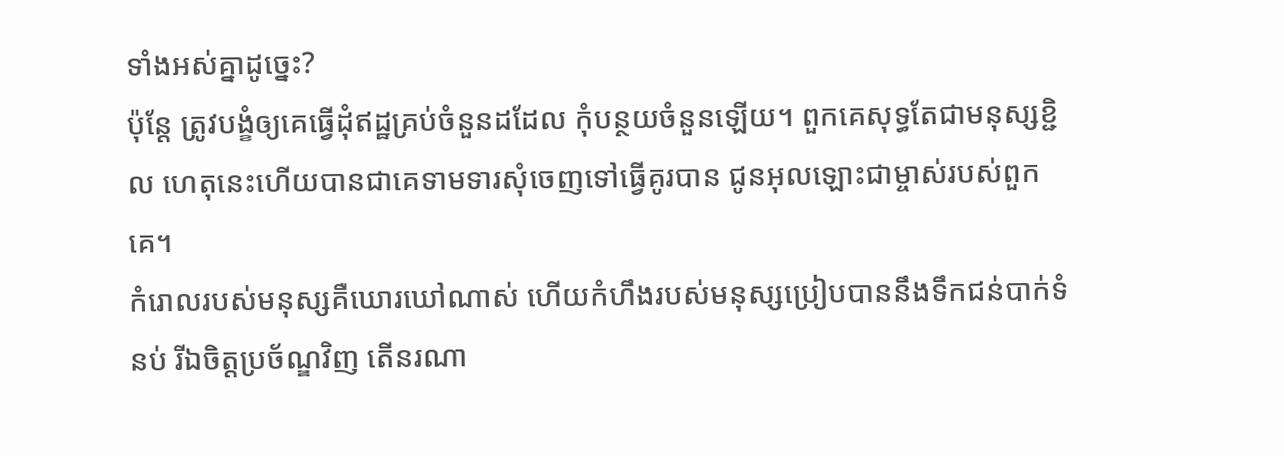ទាំងអស់គ្នាដូច្នេះ?
ប៉ុន្តែ ត្រូវបង្ខំឲ្យគេធ្វើដុំឥដ្ឋគ្រប់ចំនួនដដែល កុំបន្ថយចំនួនឡើយ។ ពួកគេសុទ្ធតែជាមនុស្សខ្ជិល ហេតុនេះហើយបានជាគេទាមទារសុំចេញទៅធ្វើគូរបាន ជូនអុលឡោះជាម្ចាស់របស់ពួកគេ។
កំរោលរបស់មនុស្សគឺឃោរឃៅណាស់ ហើយកំហឹងរបស់មនុស្សប្រៀបបាននឹងទឹកជន់បាក់ទំនប់ រីឯចិត្តប្រច័ណ្ឌវិញ តើនរណា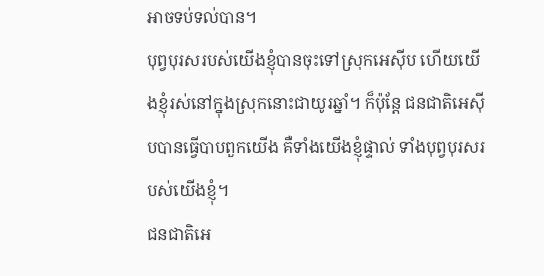អាចទប់ទល់បាន។
បុព្វបុរសរបស់យើងខ្ញុំបានចុះទៅស្រុកអេស៊ីប ហើយយើងខ្ញុំរស់នៅក្នុងស្រុកនោះជាយូរឆ្នាំ។ ក៏ប៉ុន្តែ ជនជាតិអេស៊ីបបានធ្វើបាបពួកយើង គឺទាំងយើងខ្ញុំផ្ទាល់ ទាំងបុព្វបុរសរបស់យើងខ្ញុំ។
ជនជាតិអេ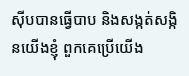ស៊ីបបានធ្វើបាប និងសង្កត់សង្កិនយើងខ្ញុំ ពួកគេប្រើយើង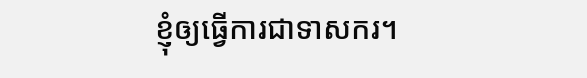ខ្ញុំឲ្យធ្វើការជាទាសករ។